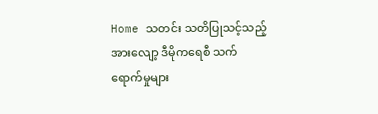Home သတင်း သတိပြုသင့်သည့် အားလျော့ ဒီမိုကရေစီ သက်ရောက်မှုများ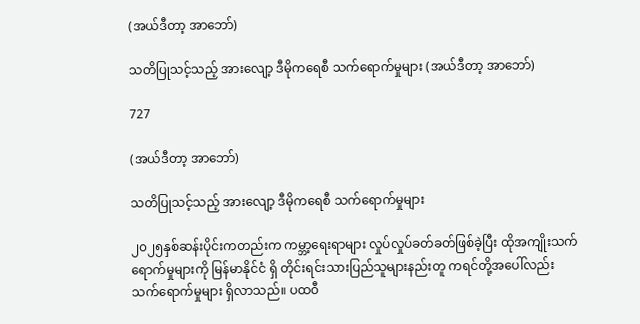(အယ်ဒီတာ့ အာဘော်)

သတိပြုသင့်သည့် အားလျော့ ဒီမိုကရေစီ သက်ရောက်မှုများ (အယ်ဒီတာ့ အာဘော်)

727

(အယ်ဒီတာ့ အာဘော်)

သတိပြုသင့်သည့် အားလျော့ ဒီမိုကရေစီ သက်ရောက်မှုများ

၂၀၂၅နှစ်ဆန်းပိုင်းကတည်းက ကမ္ဘာ့ရေးရာများ လှုပ်လှုပ်ခတ်ခတ်ဖြစ်ခဲ့ပြီး ထိုအကျိုးသက်ရောက်မှုများကို မြန်မာနိုင်ငံ ရှိ တိုင်းရင်းသားပြည်သူများနည်းတူ ကရင်တို့အပေါ်လည်း သက်ရောက်မှုများ ရှိလာသည်။ ပထဝီ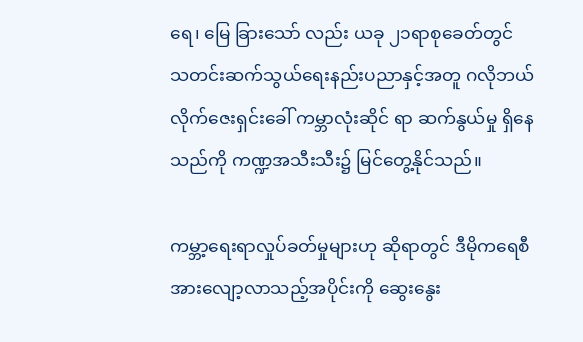ရေ၊ မြေ ခြားသော် လည်း ယခု ၂၁ရာစုခေတ်တွင် သတင်းဆက်သွယ်ရေးနည်းပညာနှင့်အတူ ဂလိုဘယ်လိုက်ဇေးရှင်းခေါ် ကမ္ဘာလုံးဆိုင် ရာ ဆက်နွယ်မှု ရှိနေသည်ကို ကဏ္ဍအသီးသီး၌ မြင်တွေ့နိုင်သည်။

ကမ္ဘာ့ရေးရာလှုပ်ခတ်မှုများဟု ဆိုရာတွင် ဒီမိုကရေစီ အားလျော့လာသည့်အပိုင်းကို ဆွေးနွေး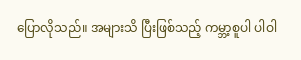ပြောလိုသည်။ အများသိ ပြီးဖြစ်သည့် ကမ္ဘာ့စူပါ ပါဝါ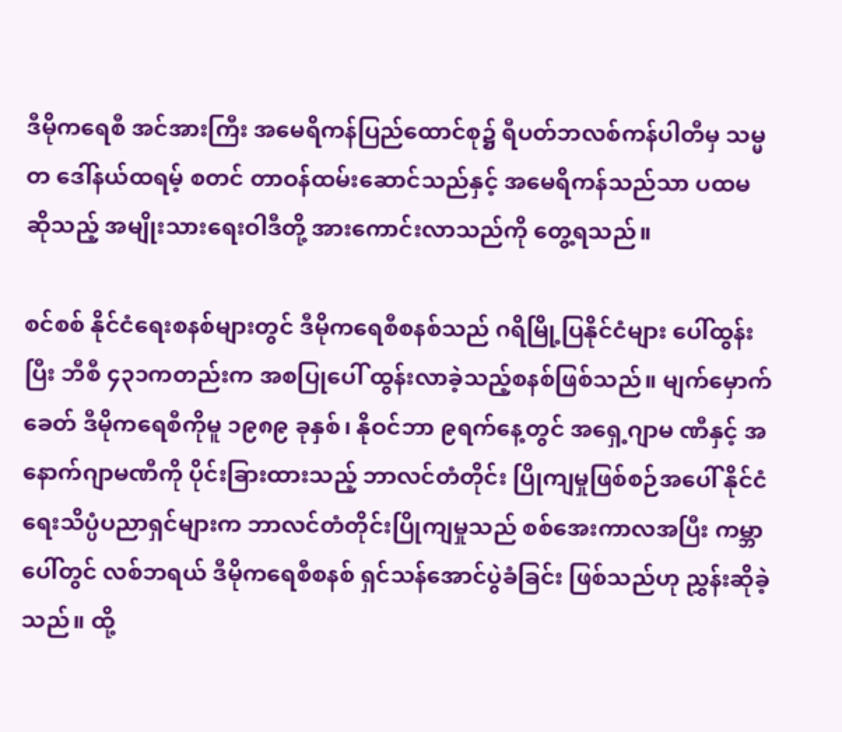ဒီမိုကရေစီ အင်အားကြီး အမေရိကန်ပြည်ထောင်စု၌ ရီပတ်ဘလစ်ကန်ပါတီမှ သမ္မတ ဒေါ်နယ်ထရမ့် စတင် တာဝန်ထမ်းဆောင်သည်နှင့် အမေရိကန်သည်သာ ပထမ ဆိုသည့် အမျိုးသားရေးဝါဒီတို့ အားကောင်းလာသည်ကို တွေ့ရသည်။

စင်စစ် နိုင်ငံရေးစနစ်များတွင် ဒီမိုကရေစီစနစ်သည် ဂရိမြို့ပြနိုင်ငံများ ပေါ်ထွန်းပြီး ဘီစီ ၄၃၁ကတည်းက အစပြုပေါ် ထွန်းလာခဲ့သည့်စနစ်ဖြစ်သည်။ မျက်မှောက်ခေတ် ဒီမိုကရေစီကိုမူ ၁၉၈၉ ခုနှစ်၊ နိုဝင်ဘာ ၉ရက်နေ့တွင် အရှေ့ဂျာမ ဏီနှင့် အနောက်ဂျာမဏီကို ပိုင်းခြားထားသည့် ဘာလင်တံတိုင်း ပြိုကျမှုဖြစ်စဉ်အပေါ် နိုင်ငံရေးသိပ္ပံပညာရှင်များက ဘာလင်တံတိုင်းပြိုကျမှုသည် စစ်အေးကာလအပြီး ကမ္ဘာပေါ်တွင် လစ်ဘရယ် ဒီမိုကရေစီစနစ် ရှင်သန်အောင်ပွဲခံခြင်း ဖြစ်သည်ဟု ညွှန်းဆိုခဲ့သည်။ ထို့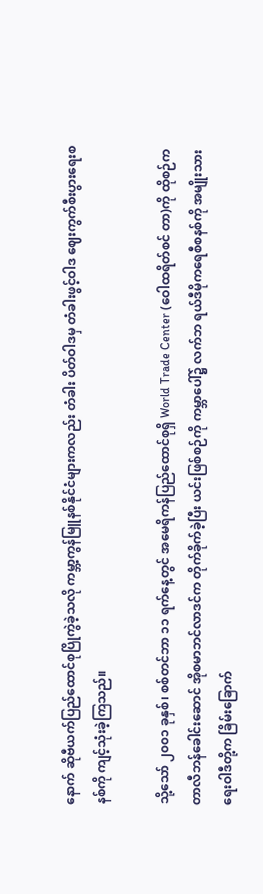နောက် ဆိုဗီယက်ပြည်ထောင်စုပြိုကွဲခဲ့သလို ကမ္ဘာ့ကွန်မြူနစ်နိုင်ငံများကလည်း တံခါး ပိတ်ဝါဒမှ တံခါးဖွင့်ဝါဒ ဈေးကွက်စီးပွားရေးစနစ်ကို ကျင့်သုံးခဲ့ကြသည်။

သို့သော် ၂၀၀၁ ခုနှစ်၊ စစ်တင်ဘာ ၁၁ ရက်နေ့တွင် အမေရိကန်ပြည်ထောင်စုရှိ World Trade Center (ဝေါထရိတ်စင် တာ)ကို ထိုစဉ်က တာလီဘန်ခေါင်းဆောင် အိုစမာဘင်လာဒင်က တိုက်ခိုက်ခဲ့ပြီး ယင်းဖြစ်စဉ်ကို ကမ္ဘာပေါ်၌ လက်ဘ ရယ်ဒီမိုကရေစီစနစ်ကို အမျိုးသားရေးဝါဒီတို့က ခြိမ်းခြောက်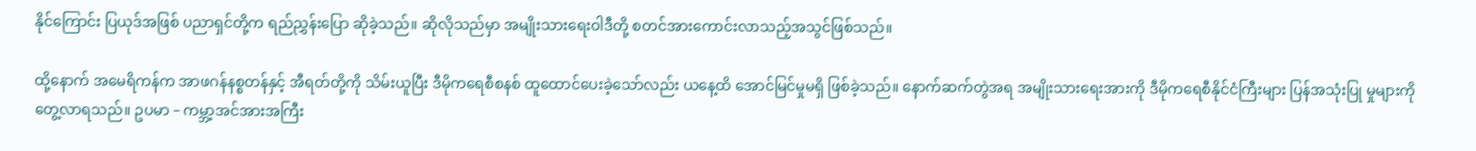နိုင်ကြောင်း ပြယုဒ်အဖြစ် ပညာရှင်တို့က ရည်ညွှန်းပြော ဆိုခဲ့သည်။ ဆိုလိုသည်မှာ အမျိုးသားရေးဝါဒီတို့ စတင်အားကောင်းလာသည့်အသွင်ဖြစ်သည်။

ထို့နောက် အမေရိကန်က အာဖဂန်နစ္စတန်နှင့် အီရတ်တို့ကို သိမ်းယူပြီး ဒီမိုကရေစီစနစ် ထူထောင်ပေးခဲ့သော်လည်း ယနေ့ထိ အောင်မြင်မှုမရှိ ဖြစ်ခဲ့သည်။ နောက်ဆက်တွဲအရ အမျိုးသားရေးအားကို ဒီမိုကရေစီနိုင်ငံကြီးများ ပြန်အသုံးပြု မှုများကို တွေ့လာရသည်။ ဥပမာ – ကမ္ဘာ့အင်အားအကြီး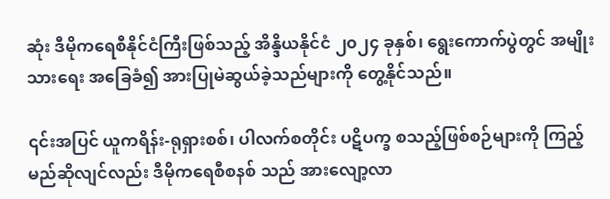ဆုံး ဒီမိုကရေစီနိုင်ငံကြီးဖြစ်သည့် အိန္ဒိယနိုင်ငံ ၂၀၂၄ ခုနှစ်၊ ရွေးကောက်ပွဲတွင် အမျိုးသားရေး အခြေခံ၍ အားပြုမဲဆွယ်ခဲ့သည်များကို တွေ့နိုင်သည်။

၎င်းအပြင် ယူကရိန်း-ရုရှားစစ်၊ ပါလက်စတိုင်း ပဋိပက္ခ စသည့်ဖြစ်စဉ်များကို ကြည့်မည်ဆိုလျင်လည်း ဒီမိုကရေစီစနစ် သည် အားလျော့လာ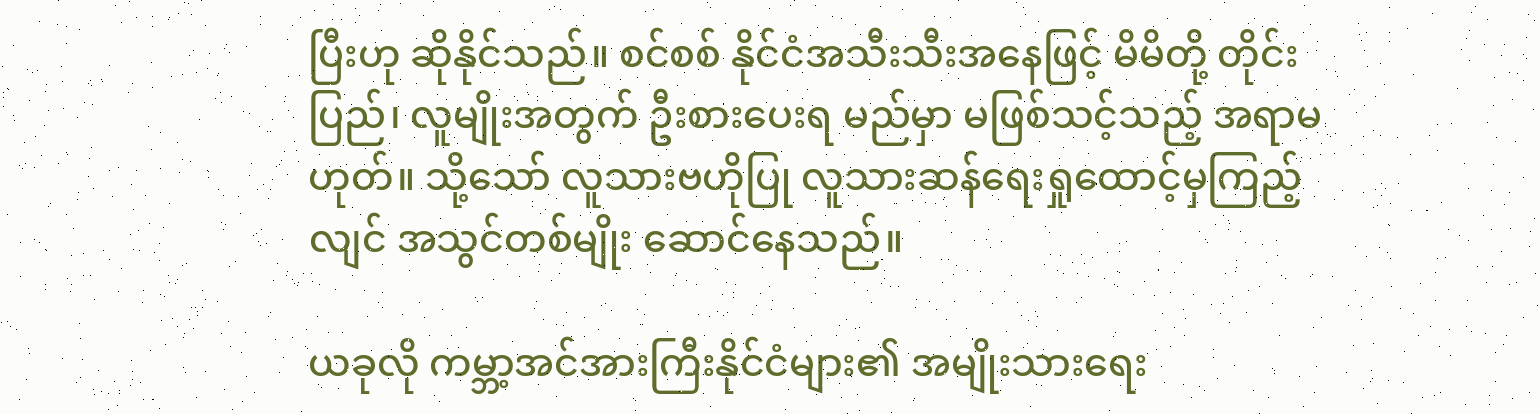ပြီးဟု ဆိုနိုင်သည်။ စင်စစ် နိုင်ငံအသီးသီးအနေဖြင့် မိမိတို့ တိုင်းပြည်၊ လူမျိုးအတွက် ဦးစားပေးရ မည်မှာ မဖြစ်သင့်သည့် အရာမဟုတ်။ သို့သော် လူသားဗဟိုပြု လူသားဆန်ရေးရှုထောင့်မှကြည့်လျင် အသွင်တစ်မျိုး ဆောင်နေသည်။

ယခုလို ကမ္ဘာ့အင်အားကြီးနိုင်ငံများ၏ အမျိုးသားရေး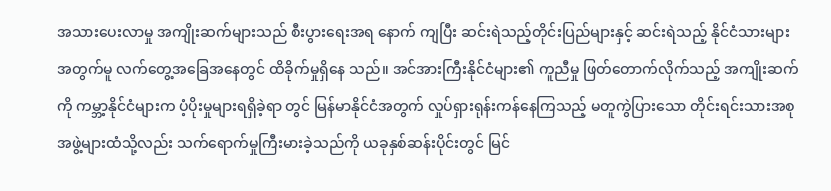အသားပေးလာမှု အကျိုးဆက်များသည် စီးပွားရေးအရ နောက် ကျပြီး ဆင်းရဲသည့်တိုင်းပြည်များနှင့် ဆင်းရဲသည့် နိုင်ငံသားများအတွက်မူ လက်တွေ့အခြေအနေတွင် ထိခိုက်မှုရှိနေ သည်။ အင်အားကြီးနိုင်ငံများ၏ ကူညီမှု ဖြတ်တောက်လိုက်သည့် အကျိုးဆက်ကို ကမ္ဘာ့နိုင်ငံများက ပံ့ပိုးမှုများရရှိခဲ့ရာ တွင် မြန်မာနိုင်ငံအတွက် လှုပ်ရှားရုန်းကန်နေကြသည့် မတူကွဲပြားသော တိုင်းရင်းသားအစုအဖွဲ့များထံသို့လည်း သက်ရောက်မှုကြီးမားခဲ့သည်ကို ယခုနှစ်ဆန်းပိုင်းတွင် မြင်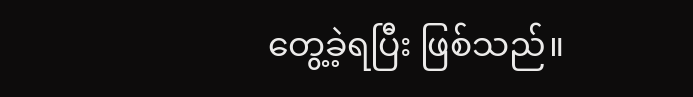တွေ့ခဲ့ရပြီး ဖြစ်သည်။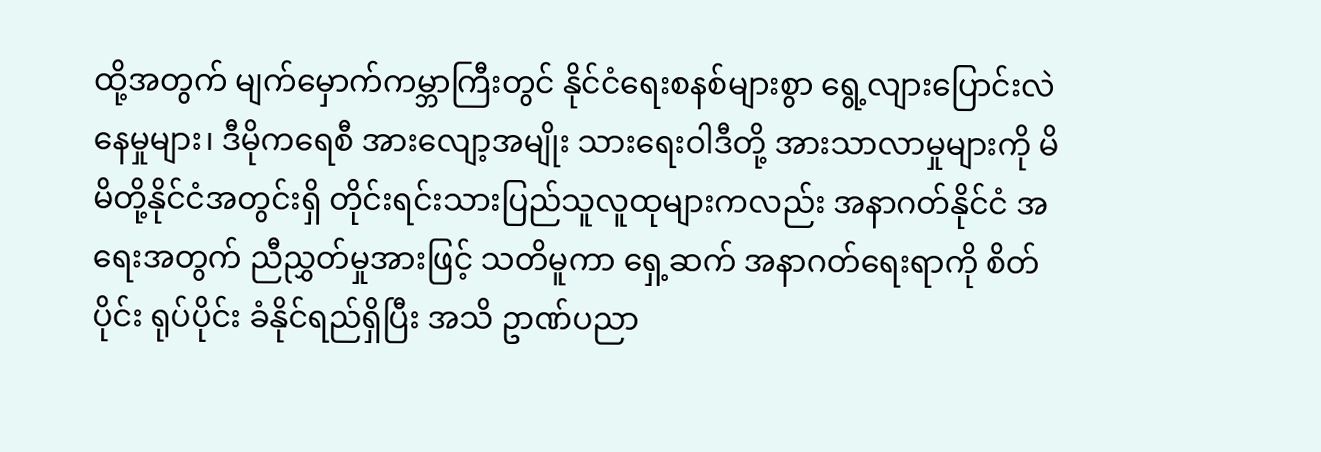ထို့အတွက် မျက်မှောက်ကမ္ဘာကြီးတွင် နိုင်ငံရေးစနစ်များစွာ ရွေ့လျားပြောင်းလဲနေမှုများ၊ ဒီမိုကရေစီ အားလျော့အမျိုး သားရေးဝါဒီတို့ အားသာလာမှုများကို မိမိတို့နိုင်ငံအတွင်းရှိ တိုင်းရင်းသားပြည်သူလူထုများကလည်း အနာဂတ်နိုင်ငံ အရေးအတွက် ညီညွှတ်မှုအားဖြင့် သတိမူကာ ရှေ့ဆက် အနာဂတ်ရေးရာကို စိတ်ပိုင်း ရုပ်ပိုင်း ခံနိုင်ရည်ရှိပြီး အသိ ဥာဏ်ပညာ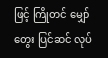ဖြင့် ကြိုတင် မျှော်တွေး ပြင်ဆင် လုပ်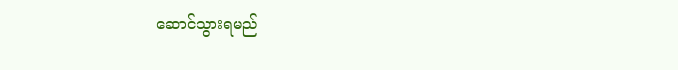ဆောင်သွားရမည်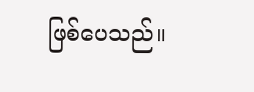ဖြစ်ပေသည်။